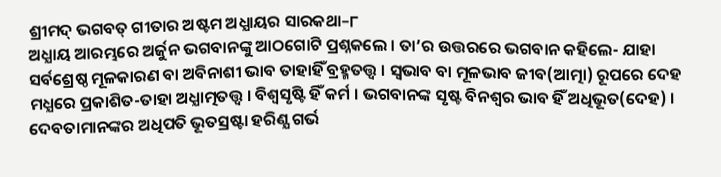ଶ୍ରୀମଦ୍ ଭଗବତ୍ ଗୀତାର ଅଷ୍ଟମ ଅଧ୍ଯାୟର ସାରକଥା–୮
ଅଧ୍ଯାୟ ଆରମ୍ଭରେ ଅର୍ଜୁନ ଭଗବାନଙ୍କୁ ଆଠଗୋଟି ପ୍ରଶ୍ନକଲେ । ତା’ର ଉତ୍ତରରେ ଭଗବାନ କହିଲେ- ଯାହା ସର୍ବଶ୍ରେଷ୍ଠ ମୂଳକାରଣ ବା ଅବିନାଶୀ ଭାବ ତାହାହିଁ ବ୍ରହ୍ମତତ୍ତ୍ବ । ସ୍ବଭାବ ବା ମୂଳଭାବ ଜୀବ(ଆତ୍ମା) ରୂପରେ ଦେହ ମଧ୍ଯରେ ପ୍ରକାଶିତ-ତାହା ଅଧ୍ଯାତ୍ମତତ୍ତ୍ବ । ବିଶ୍ବସୃଷ୍ଟି ହିଁ କର୍ମ । ଭଗବାନଙ୍କ ସୃଷ୍ଟ ବିନଶ୍ବର ଭାବ ହିଁ ଅଧିଭୂତ(ଦେହ) । ଦେବତାମାନଙ୍କର ଅଧିପତି ଭୂତସ୍ରଷ୍ଟା ହରିଣ୍ଯ ଗର୍ଭ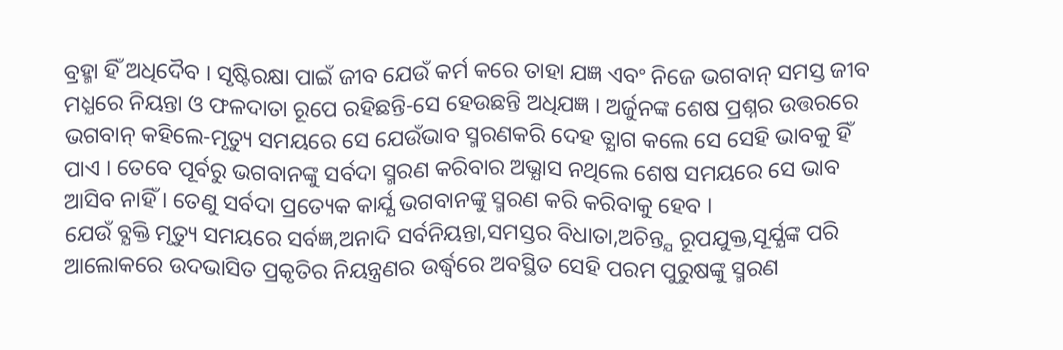ବ୍ରହ୍ମା ହିଁ ଅଧିଦୈବ । ସୃଷ୍ଟିରକ୍ଷା ପାଇଁ ଜୀବ ଯେଉଁ କର୍ମ କରେ ତାହା ଯଜ୍ଞ ଏବଂ ନିଜେ ଭଗବାନ୍ ସମସ୍ତ ଜୀବ ମଧ୍ଯରେ ନିୟନ୍ତା ଓ ଫଳଦାତା ରୂପେ ରହିଛନ୍ତି-ସେ ହେଉଛନ୍ତି ଅଧିଯଜ୍ଞ । ଅର୍ଜୁନଙ୍କ ଶେଷ ପ୍ରଶ୍ନର ଉତ୍ତରରେ ଭଗବାନ୍ କହିଲେ-ମୃତ୍ୟୁ ସମୟରେ ସେ ଯେଉଁଭାବ ସ୍ମରଣକରି ଦେହ ତ୍ଯାଗ କଲେ ସେ ସେହି ଭାବକୁ ହିଁ ପାଏ । ତେବେ ପୂର୍ବରୁ ଭଗବାନଙ୍କୁ ସର୍ବଦା ସ୍ମରଣ କରିବାର ଅଭ୍ଯାସ ନଥିଲେ ଶେଷ ସମୟରେ ସେ ଭାବ ଆସିବ ନାହିଁ । ତେଣୁ ସର୍ବଦା ପ୍ରତ୍ୟେକ କାର୍ଯ୍ଯ ଭଗବାନଙ୍କୁ ସ୍ମରଣ କରି କରିବାକୁ ହେବ ।
ଯେଉଁ ବ୍ଯକ୍ତି ମୃତ୍ୟୁ ସମୟରେ ସର୍ବଜ୍ଞ,ଅନାଦି ସର୍ବନିୟନ୍ତା,ସମସ୍ତର ବିଧାତା,ଅଚିନ୍ତ୍ଯ ରୂପଯୁକ୍ତ,ସୂର୍ଯ୍ଯଙ୍କ ପରି ଆଲୋକରେ ଉଦଭାସିତ ପ୍ରକୃତିର ନିୟନ୍ତ୍ରଣର ଉର୍ଦ୍ଧ୍ବରେ ଅବସ୍ଥିତ ସେହି ପରମ ପୁରୁଷଙ୍କୁ ସ୍ମରଣ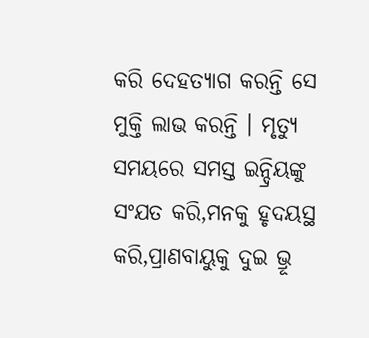କରି ଦେହତ୍ଯାଗ କରନ୍ତି ସେ ମୁକ୍ତି ଲାଭ କରନ୍ତି । ମୃତ୍ୟୁ ସମୟରେ ସମସ୍ତ ଇନ୍ଦ୍ରିୟଙ୍କୁ ସଂଯତ କରି,ମନକୁ ହୃଦୟସ୍ଥ କରି,ପ୍ରାଣବାୟୁକୁ ଦୁଇ ଭ୍ରୂ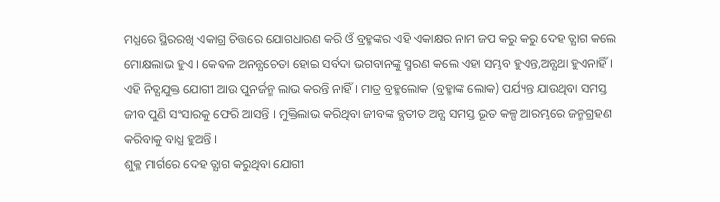ମଧ୍ଯରେ ସ୍ଥିରରଖି ଏକାଗ୍ର ଚିତ୍ତରେ ଯୋଗଧାରଣ କରି ଓଁ ବ୍ରହ୍ମଙ୍କର ଏହି ଏକାକ୍ଷର ନାମ ଜପ କରୁ କରୁ ଦେହ ତ୍ଯାଗ କଲେ ମୋକ୍ଷଲାଭ ହୁଏ । କେଵଳ ଅନନ୍ଯଚେତା ହୋଇ ସର୍ବଦା ଭଗବାନଙ୍କୁ ସ୍ମରଣ କଲେ ଏହା ସମ୍ଭବ ହୁଏନ୍ତ,ଅନ୍ଯଥା ହୁଏନାହିଁ । ଏହି ନିତ୍ଯଯୁକ୍ତ ଯୋଗୀ ଆଉ ପୁନର୍ଜନ୍ମ ଲାଭ କରନ୍ତି ନାହିଁ । ମାତ୍ର ବ୍ରହ୍ମଲୋକ (ବ୍ରହ୍ମାଙ୍କ ଲୋକ) ପର୍ଯ୍ୟନ୍ତ ଯାଉଥିବା ସମସ୍ତ ଜୀବ ପୁଣି ସଂସାରକୁ ଫେରି ଆସନ୍ତି । ମୁକ୍ତିଲାଭ କରିଥିବା ଜୀବଙ୍କ ବ୍ଯତୀତ ଅନ୍ଯ ସମସ୍ତ ଭୂତ କଳ୍ପ ଆରମ୍ଭରେ ଜନ୍ମଗ୍ରହଣ କରିବାକୁ ବାଧ୍ଯ ହୁଅନ୍ତି ।
ଶୁକ୍ଳ ମାର୍ଗରେ ଦେହ ତ୍ଯାଗ କରୁଥିବା ଯୋଗୀ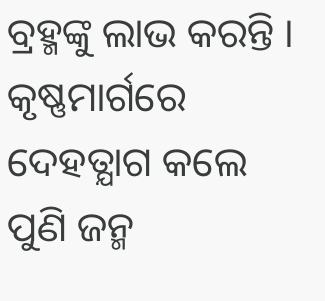ବ୍ରହ୍ମଙ୍କୁ ଲାଭ କରନ୍ତି । କୃଷ୍ଣମାର୍ଗରେ ଦେହତ୍ଯାଗ କଲେ ପୁଣି ଜନ୍ମ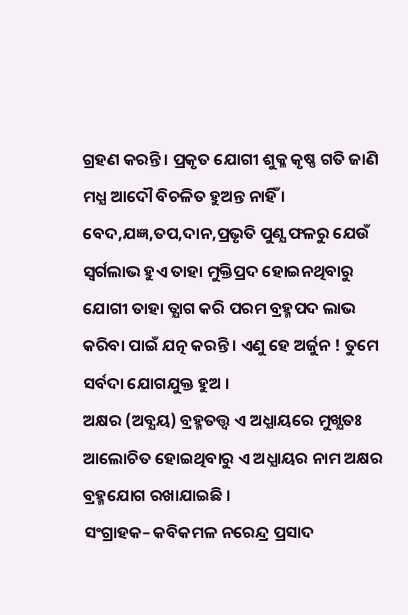ଗ୍ରହଣ କରନ୍ତି । ପ୍ରକୃତ ଯୋଗୀ ଶୁକ୍ଳ କୃଷ୍ଣ ଗତି ଜାଣି ମଧ୍ଯ ଆଦୌ ବିଚଳିତ ହୁଅନ୍ତ ନାହିଁ । ବେଦ,ଯଜ୍ଞ,ତପ,ଦାନ,ପ୍ରଭୃତି ପୁଣ୍ଯ ଫଳରୁ ଯେଉଁ ସ୍ବର୍ଗଲାଭ ହୁଏ ତାହା ମୁକ୍ତିପ୍ରଦ ହୋଇନଥିବାରୁ ଯୋଗୀ ତାହା ତ୍ଯାଗ କରି ପରମ ବ୍ରହ୍ମପଦ ଲାଭ କରିବା ପାଇଁ ଯତ୍ନ କରନ୍ତି । ଏଣୁ ହେ ଅର୍ଜୁନ ! ତୁମେ ସର୍ବଦା ଯୋଗଯୁକ୍ତ ହୁଅ ।
ଅକ୍ଷର (ଅବ୍ଯୟ) ବ୍ରହ୍ମତତ୍ତ୍ବ ଏ ଅଧ୍ଯାୟରେ ମୁଖ୍ଯତଃ ଆଲୋଚିତ ହୋଇଥିବାରୁ ଏ ଅଧ୍ଯାୟର ନାମ ଅକ୍ଷର ବ୍ରହ୍ମଯୋଗ ରଖାଯାଇଛି ।
ସଂଗ୍ରାହକ– କବିକମଳ ନରେନ୍ଦ୍ର ପ୍ରସାଦ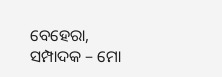ବେହେରା,
ସମ୍ପାଦକ – ମୋ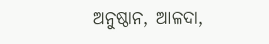ଅନୁଷ୍ଠାନ, ଆଳଦା,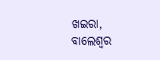ଖଇରା, ବାଲେଶ୍ବର